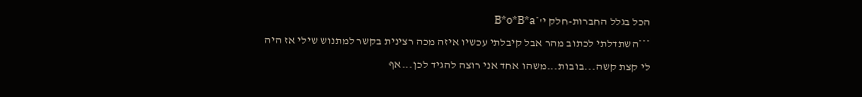הכל בגלל החברות-חלק י'*B*o*B*a
***השתדלתי לכתוב מהר אבל קיבלתי עכשיו איזה מכה רצינית בקשר למתנוש שילי אז היה
לי קצת קשה...בובות...משהו אחד אני רוצה להגיד לכן...אף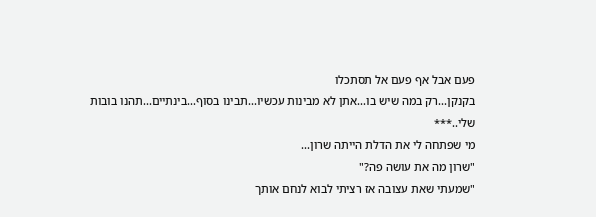פעם אבל אף פעם אל תסתכלו
בקנקן...רק במה שיש בו...אתן לא מבינות עכשיו...תבינו בסוף...בינתיים...תהנו בובות
שלי..***
מי שפתחה לי את הדלת הייתה שרון...
"שרון מה את עושה פה?"
"שמעתי שאת עצובה אז רציתי לבוא לנחם אותך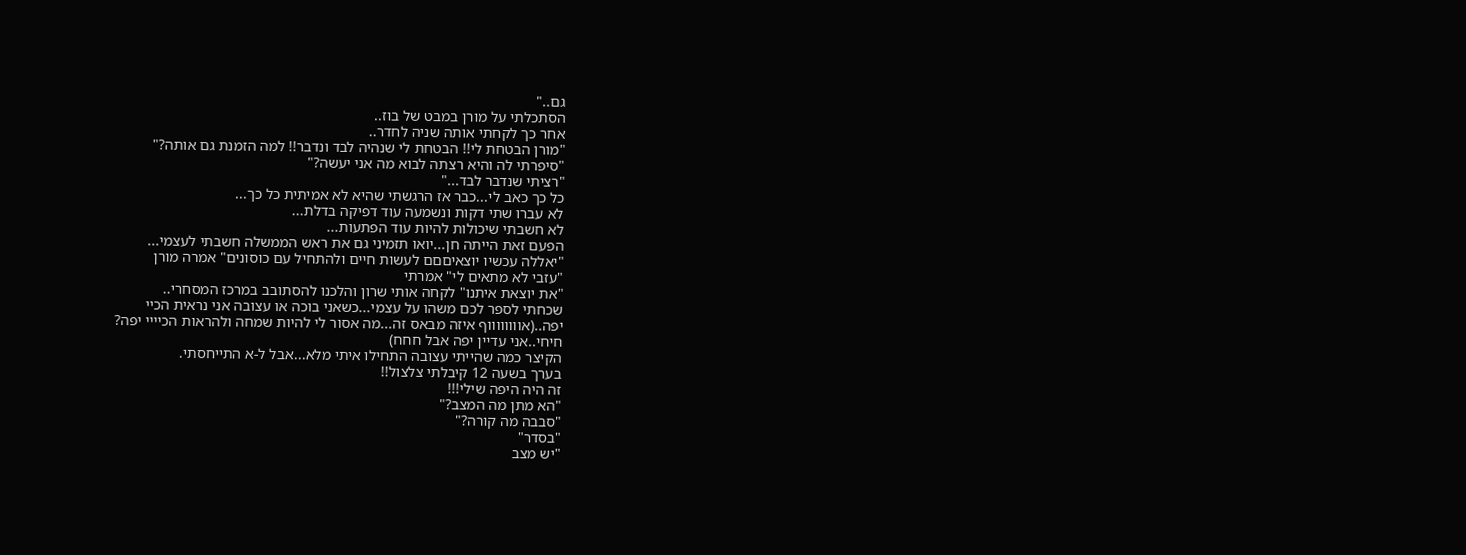גם.."
הסתכלתי על מורן במבט של בוז..
אחר כך לקחתי אותה שניה לחדר..
"מורן הבטחת לי!! הבטחת לי שנהיה לבד ונדבר!! למה הזמנת גם אותה?"
"סיפרתי לה והיא רצתה לבוא מה אני יעשה?"
"רציתי שנדבר לבד..."
כל כך כאב לי...כבר אז הרגשתי שהיא לא אמיתית כל כך...
לא עברו שתי דקות ונשמעה עוד דפיקה בדלת...
לא חשבתי שיכולות להיות עוד הפתעות...
הפעם זאת הייתה חן...יואו תזמיני גם את ראש הממשלה חשבתי לעצמי...
"יאללה עכשיו יוצאיםםם לעשות חיים ולהתחיל עם כוסונים" אמרה מורן
"עזבי לא מתאים לי" אמרתי
"את יוצאת איתנו" לקחה אותי שרון והלכנו להסתובב במרכז המסחרי..
שכחתי לספר לכם משהו על עצמי...כשאני בוכה או עצובה אני נראית הכיי
יפה..(אווווווווף איזה מבאס זה...מה אסור לי להיות שמחה ולהראות הכיייי יפה?
חיחי..אני עדיין יפה אבל חחח)
הקיצר כמה שהייתי עצובה התחילו איתי מלא...אבל ל-א התייחסתי.
בערך בשעה 12 קיבלתי צלצול!!
זה היה היפה שילי!!!
"הא מתן מה המצב?"
"סבבה מה קורה?"
"בסדר"
"יש מצב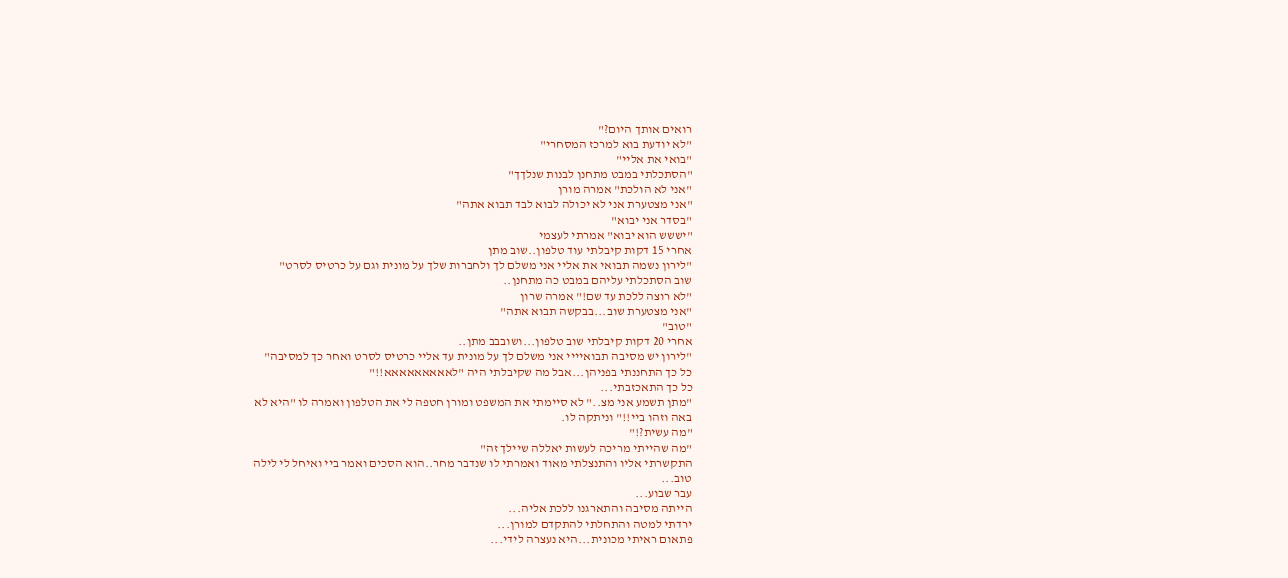רואים אותך היום?"
"לא יודעת בוא למרכז המסחרי"
"בואי את אליי"
"הסתכלתי במבט מתחנן לבנות שנלךך"
"אני לא הולכת" אמרה מורן
"אני מצטערת אני לא יכולה לבוא לבד תבוא אתה"
"בסדר אני יבוא"
"יששש הוא יבוא" אמרתי לעצמי
אחרי 15 דקות קיבלתי עוד טלפון..שוב מתן
"לירון נשמה תבואי את אליי אני משלם לך ולחברות שלך על מונית וגם על כרטיס לסרט"
שוב הסתכלתי עליהם במבט כה מתחנן..
"לא רוצה ללכת עד שם!" אמרה שרון
"אני מצטערת שוב...בבקשה תבוא אתה"
"טוב"
אחרי 20 דקות קיבלתי שוב טלפון...ושובבב מתן..
"לירון יש מסיבה תבואיייי אני משלם לך על מונית עד אליי כרטיס לסרט ואחר כך למסיבה"
כל כך התחננתי בפניהן...אבל מה שקיבלתי היה "לאאאאאאאאא!!"
כל כך התאכזבתי...
"מתן תשמע אני מצ.." לא סיימתי את המשפט ומורן חטפה לי את הטלפון ואמרה לו "היא לא
באה וזהו ביי!!" וניתקה לו.
"מה עשית?!"
"מה שהייתי מריכה לעשות יאללה שיילך זה"
התקשרתי אליו והתנצלתי מאוד ואמרתי לו שנדבר מחר..הוא הסכים ואמר ביי ואיחל לי לילה
טוב...
עבר שבוע...
הייתה מסיבה והתארגנו ללכת אליה...
ירדתי למטה והתחלתי להתקדם למורן...
פתאום ראיתי מכונית...היא נעצרה לידי...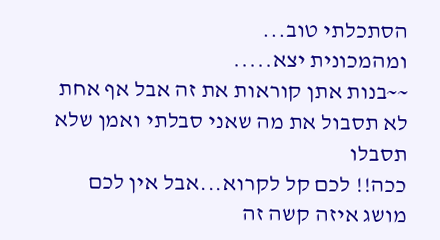הסתכלתי טוב...
ומהמכונית יצא.....
~~בנות אתן קוראות את זה אבל אף אחת לא תסבול את מה שאני סבלתי ואמן שלא תסבלו
ככה!! לכם קל לקרוא...אבל אין לכם מושג איזה קשה זה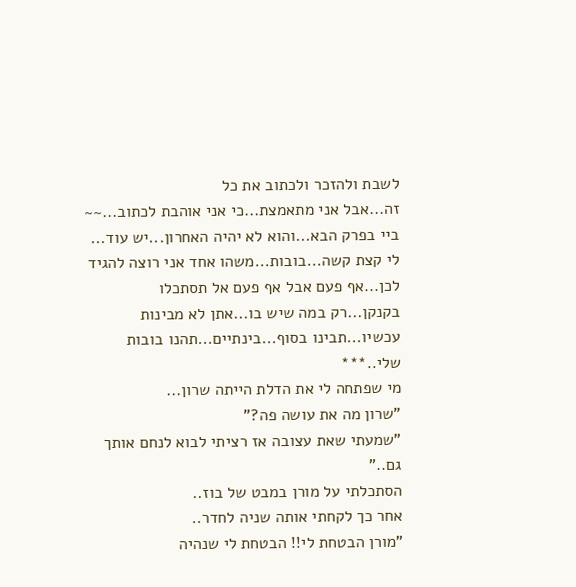לשבת ולהזכר ולכתוב את כל
זה...אבל אני מתאמצת...כי אני אוהבת לכתוב...~~
ביי בפרק הבא...והוא לא יהיה האחרון...יש עוד...
לי קצת קשה...בובות...משהו אחד אני רוצה להגיד לכן...אף פעם אבל אף פעם אל תסתכלו
בקנקן...רק במה שיש בו...אתן לא מבינות עכשיו...תבינו בסוף...בינתיים...תהנו בובות
שלי..***
מי שפתחה לי את הדלת הייתה שרון...
"שרון מה את עושה פה?"
"שמעתי שאת עצובה אז רציתי לבוא לנחם אותך גם.."
הסתכלתי על מורן במבט של בוז..
אחר כך לקחתי אותה שניה לחדר..
"מורן הבטחת לי!! הבטחת לי שנהיה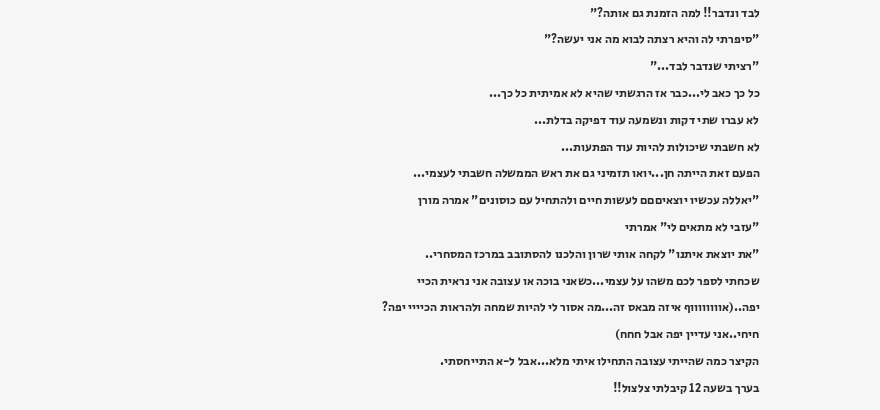לבד ונדבר!! למה הזמנת גם אותה?"
"סיפרתי לה והיא רצתה לבוא מה אני יעשה?"
"רציתי שנדבר לבד..."
כל כך כאב לי...כבר אז הרגשתי שהיא לא אמיתית כל כך...
לא עברו שתי דקות ונשמעה עוד דפיקה בדלת...
לא חשבתי שיכולות להיות עוד הפתעות...
הפעם זאת הייתה חן...יואו תזמיני גם את ראש הממשלה חשבתי לעצמי...
"יאללה עכשיו יוצאיםםם לעשות חיים ולהתחיל עם כוסונים" אמרה מורן
"עזבי לא מתאים לי" אמרתי
"את יוצאת איתנו" לקחה אותי שרון והלכנו להסתובב במרכז המסחרי..
שכחתי לספר לכם משהו על עצמי...כשאני בוכה או עצובה אני נראית הכיי
יפה..(אווווווווף איזה מבאס זה...מה אסור לי להיות שמחה ולהראות הכיייי יפה?
חיחי..אני עדיין יפה אבל חחח)
הקיצר כמה שהייתי עצובה התחילו איתי מלא...אבל ל-א התייחסתי.
בערך בשעה 12 קיבלתי צלצול!!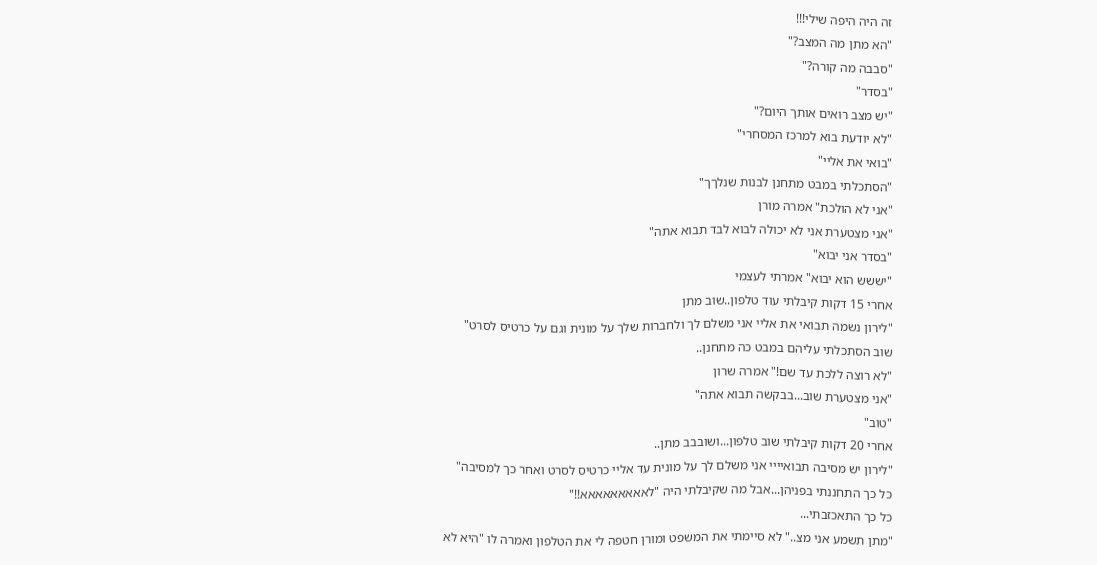זה היה היפה שילי!!!
"הא מתן מה המצב?"
"סבבה מה קורה?"
"בסדר"
"יש מצב רואים אותך היום?"
"לא יודעת בוא למרכז המסחרי"
"בואי את אליי"
"הסתכלתי במבט מתחנן לבנות שנלךך"
"אני לא הולכת" אמרה מורן
"אני מצטערת אני לא יכולה לבוא לבד תבוא אתה"
"בסדר אני יבוא"
"יששש הוא יבוא" אמרתי לעצמי
אחרי 15 דקות קיבלתי עוד טלפון..שוב מתן
"לירון נשמה תבואי את אליי אני משלם לך ולחברות שלך על מונית וגם על כרטיס לסרט"
שוב הסתכלתי עליהם במבט כה מתחנן..
"לא רוצה ללכת עד שם!" אמרה שרון
"אני מצטערת שוב...בבקשה תבוא אתה"
"טוב"
אחרי 20 דקות קיבלתי שוב טלפון...ושובבב מתן..
"לירון יש מסיבה תבואיייי אני משלם לך על מונית עד אליי כרטיס לסרט ואחר כך למסיבה"
כל כך התחננתי בפניהן...אבל מה שקיבלתי היה "לאאאאאאאאא!!"
כל כך התאכזבתי...
"מתן תשמע אני מצ.." לא סיימתי את המשפט ומורן חטפה לי את הטלפון ואמרה לו "היא לא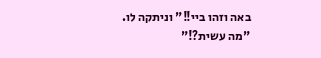באה וזהו ביי!!" וניתקה לו.
"מה עשית?!"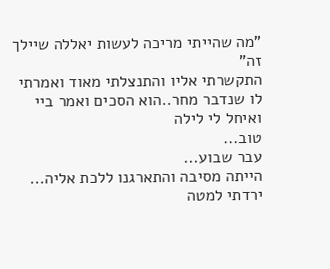"מה שהייתי מריכה לעשות יאללה שיילך זה"
התקשרתי אליו והתנצלתי מאוד ואמרתי לו שנדבר מחר..הוא הסכים ואמר ביי ואיחל לי לילה
טוב...
עבר שבוע...
הייתה מסיבה והתארגנו ללכת אליה...
ירדתי למטה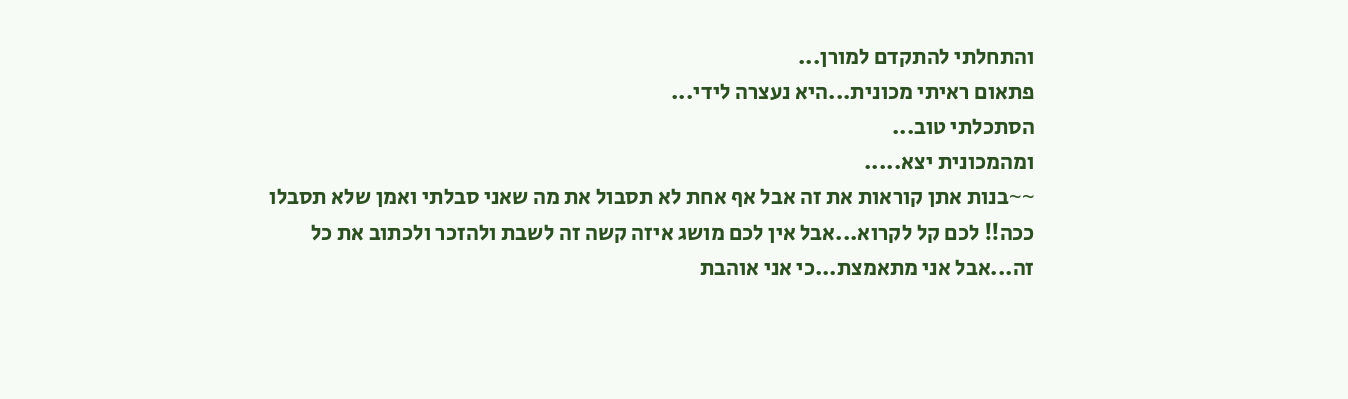והתחלתי להתקדם למורן...
פתאום ראיתי מכונית...היא נעצרה לידי...
הסתכלתי טוב...
ומהמכונית יצא.....
~~בנות אתן קוראות את זה אבל אף אחת לא תסבול את מה שאני סבלתי ואמן שלא תסבלו
ככה!! לכם קל לקרוא...אבל אין לכם מושג איזה קשה זה לשבת ולהזכר ולכתוב את כל
זה...אבל אני מתאמצת...כי אני אוהבת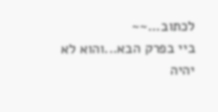לכתוב...~~
ביי בפרק הבא...והוא לא יהיה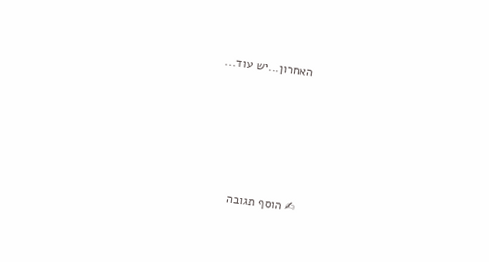האחרון...יש עוד...





✍ הוסף תגובה